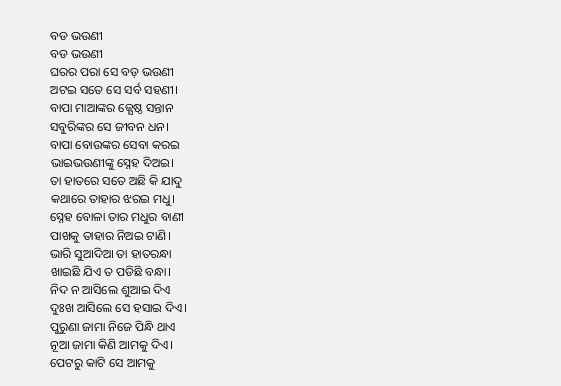ବଡ ଭଉଣୀ
ବଡ ଭଉଣୀ
ଘରର ପରା ସେ ବଡ଼ ଭଉଣୀ
ଅଟଇ ସତେ ସେ ସର୍ବ ସହଣୀ।
ବାପା ମାଆଙ୍କର ଜ୍ଯେଷ୍ଠ ସନ୍ତାନ
ସବୁରିଙ୍କର ସେ ଜୀବନ ଧନ।
ବାପା ବୋଉଙ୍କର ସେବା କରଇ
ଭାଇଭଉଣୀଙ୍କୁ ସ୍ନେହ ଦିଅଇ।
ତା ହାତରେ ସତେ ଅଛି କି ଯାଦୁ
କଥାରେ ତାହାର ଝରଇ ମଧୁ।
ସ୍ନେହ ବୋଳା ତାର ମଧୁର ବାଣୀ
ପାଖକୁ ତାହାର ନିଅଇ ଟାଣି।
ଭାରି ସୁଆଦିଆ ତା ହାତରନ୍ଧା
ଖାଇଛି ଯିଏ ତ ପଡିଛି ବନ୍ଧା।
ନିଦ ନ ଆସିଲେ ଶୁଆଇ ଦିଏ
ଦୁଃଖ ଆସିଲେ ସେ ହସାଇ ଦିଏ।
ପୁରୁଣା ଜାମା ନିଜେ ପିନ୍ଧି ଥାଏ
ନୂଆ ଜାମା କିଣି ଆମକୁ ଦିଏ।
ପେଟରୁ କାଟି ସେ ଆମକୁ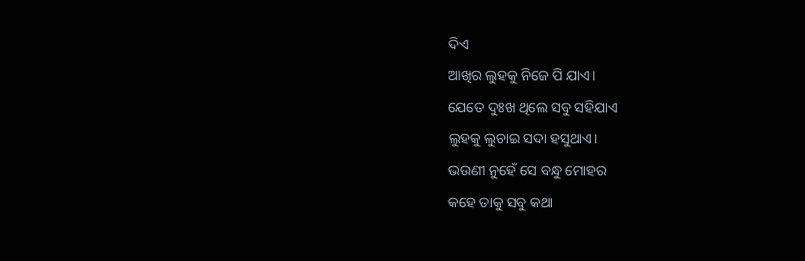ଦିଏ
ଆଖିର ଲୁହକୁ ନିଜେ ପି ଯାଏ।
ଯେତେ ଦୁଃଖ ଥିଲେ ସବୁ ସହିଯାଏ
ଲୁହକୁ ଲୁଚାଇ ସଦା ହସୁଥାଏ।
ଭଉଣୀ ନୁହେଁ ସେ ବନ୍ଧୁ ମୋହର
କହେ ତାକୁ ସବୁ କଥା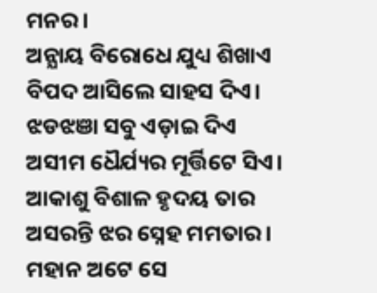ମନର।
ଅନ୍ଯାୟ ବିରୋଧେ ଯୁଧ୍ୟ ଶିଖାଏ
ବିପଦ ଆସିଲେ ସାହସ ଦିଏ।
ଝଡଝଞା ସବୁ ଏଡ଼ାଇ ଦିଏ
ଅସୀମ ଧୈର୍ଯ୍ୟର ମୂର୍ତ୍ତିଟେ ସିଏ।
ଆକାଶୁ ବିଶାଳ ହୃଦୟ ତାର
ଅସରନ୍ତି ଝର ସ୍ନେହ ମମତାର।
ମହାନ ଅଟେ ସେ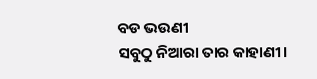ବଡ ଭଉଣୀ
ସବୁଠୁ ନିଆରା ତାର କାହାଣୀ।